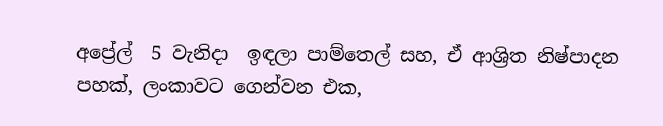අප්‍රේල්  5 වැනිදා  ඉඳලා පාම්තෙල් සහ, ඒ ආශ්‍රිත නිෂ්පාදන පහක්, ලංකාවට ගෙන්වන එක,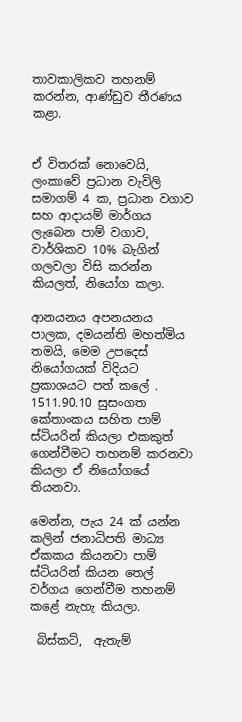තාවකාලිකව තහනම් කරන්න, ආණ්ඩුව තීරණය කළා.


ඒ විතරක් නොවෙයි, ලංකාවේ ප්‍රධාන වැවිලි සමාගම් 4 ක, ප්‍රධාන වගාව සහ ආදායම් මාර්ගය ලැබෙන පාම් වගාව, වාර්ශිකව 10% බැගින් ගලවලා විසි කරන්න කියලත්, නියෝග කලා.

ආනයනය අපනයනය පාලක, දමයන්ති මහත්මිය තමයි, මෙම උපදෙස් නියෝගයක් විදියට ප්‍රකාශයට පත් කලේ .
1511.90.10 සුසංගත කේතාංකය සහිත පාම් ස්ටියරින් කියලා එකකුත් ගෙන්වීමට තහනම් කරනවා කියලා ඒ නියෝගයේ තියනවා.

මෙන්න, පැය 24 ක් යන්න කලින් ජනාධිපති මාධ්‍ය ඒකකය කියනවා පාම් ස්ටියරින් කියන තෙල් වර්ගය ගෙන්වීම තහනම් කළේ නැහැ කියලා.

 බිස්කට්,  ඇතැම්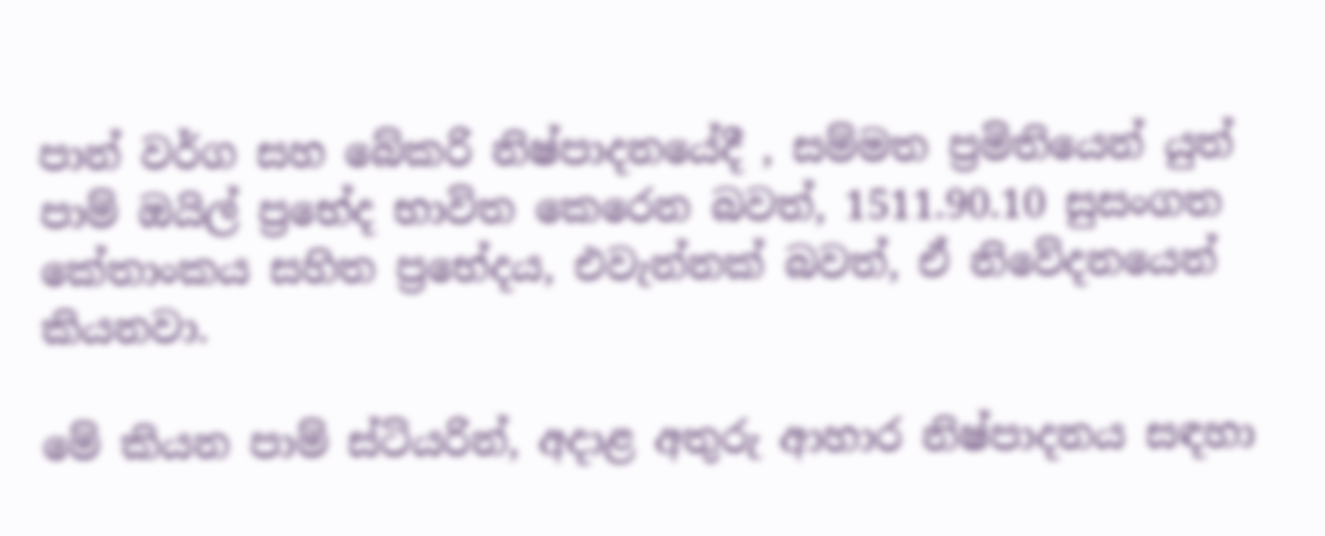පාන් වර්ග සහ බේකරි නිෂ්පාදනයේදී , සම්මත ප්‍රමිතියෙන් යුත් පාම් ඔයිල් ප්‍රභේද භාවිත කෙරෙන බවත්, 1511.90.10 සුසංගත කේතාංකය සහිත ප්‍රභේදය, එවැන්නක් බවත්, ඒ නිවේදනයෙන් කියනවා.

මේ කියන පාම් ස්ටියරින්, අදාළ අතුරු ආහාර නිෂ්පාදනය සඳහා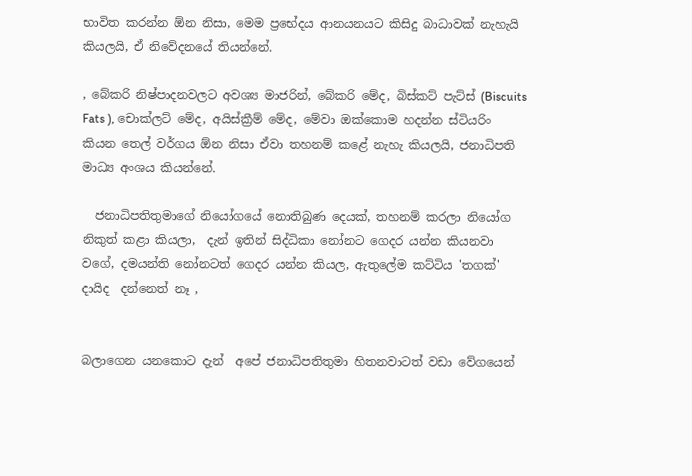භාවිත කරන්න ඕන නිසා, මෙම ප්‍රභේදය ආනයනයට කිසිදු බාධාවක් නැහැයි කියලයි, ඒ නිවේදනයේ තියන්නේ.

, බේකරි නිෂ්පාදනවලට අවශ්‍ය මාජරින්, බේකරි මේද, බිස්කට් පැට්ස් (Biscuits Fats ), චොක්ලට් මේද, අයිස්ක්‍රීම් මේද, මේවා ඔක්කොම හදන්න ස්ටියරිං කියන තෙල් වර්ගය ඕන නිසා ඒවා තහනම් කළේ නැහැ කියලයි, ජනාධිපති මාධ්‍ය අංශය කියන්නේ.

  ජනාධිපතිතුමාගේ නියෝගයේ නොතිබුණ දෙයක්, තහනම් කරලා නියෝග නිකුත් කළා කියලා,  දැන් ඉතින් සිද්ධිකා නෝනට ගෙදර යන්න කියනවා වගේ, දමයන්ති නෝනටත් ගෙදර යන්න කියල, ඇතුලේම කට්ටිය 'තගක්'  දායිද  දන්නෙත් නෑ ,


බලාගෙන යනකොට දැන්  අපේ ජනාධිපතිතුමා හිතනවාටත් වඩා වේගයෙන්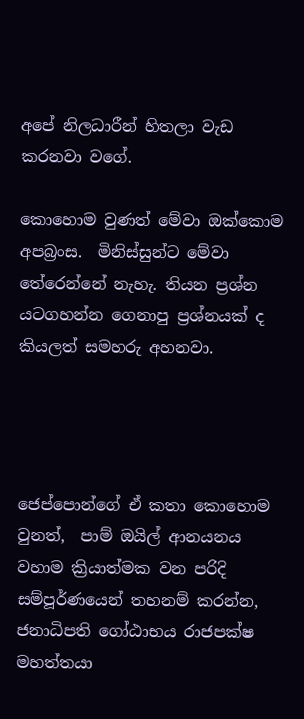අපේ නිලධාරීන් හිතලා වැඩ කරනවා වගේ.

කොහොම වුණත් මේවා ඔක්කොම අපබ්‍රංස.  මිනිස්සුන්ට මේවා තේරෙන්නේ නැහැ. තියන ප්‍රශ්න යටගහන්න ගෙනාපු ප්‍රශ්නයක් ද කියලත් සමහරු අහනවා.




ජෙප්පොන්ගේ ඒ කතා කොහොම වුනත්,  පාම් ඔයිල් ආනයනය වහාම ක්‍රියාත්මක වන පරිදි සම්පූර්ණයෙන් තහනම් කරන්න, ජනාධිපති ගෝඨාභය රාජපක්ෂ මහත්තයා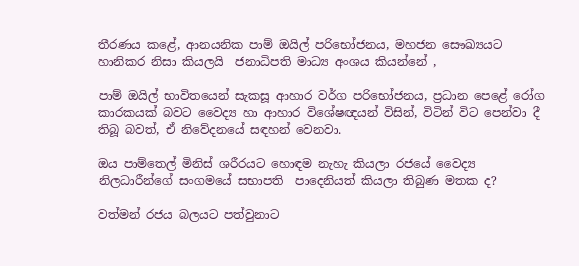තීරණය කළේ, ආනයනික පාම් ඔයිල් පරිභෝජනය, මහජන සෞඛ්‍යයට හානිකර නිසා කියලයි  ජනාධිපති මාධ්‍ය අංශය කියන්නේ ,

පාම් ඔයිල් භාවිතයෙන් සැකසූ ආහාර වර්ග පරිභෝජනය, ප්‍රධාන පෙළේ රෝග කාරකයක් බවට වෛද්‍ය හා ආහාර විශේෂඥයන් විසින්, විටින් විට පෙන්වා දී තිබූ බවත්, ඒ නිවේදනයේ සඳහන් වෙනවා.

ඔය පාම්තෙල් මිනිස් ශරීරයට හොඳම නැහැ කියලා රජයේ වෛද්‍ය නිලධාරීන්ගේ සංගමයේ සභාපති  පාදෙනියත් කියලා තිබුණ මතක ද?

වත්මන් රජය බලයට පත්වුනාට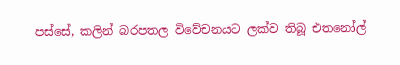පස්සේ, කලින් බරපතල විවේචනයට ලක්ව තිබූ එතනෝල්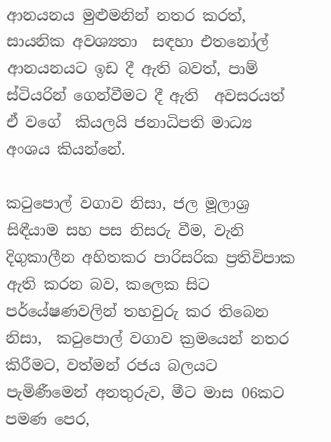ආනයනය මුළුමනින් නතර කරත්, සායනික අවශ්‍යතා  සඳහා එතනෝල් ආනයනයට ඉඩ දී ඇති බවත්, පාම් ස්ටියරින් ගෙන්වීමට දී ඇති  අවසරයත් ඒ වගේ  කියලයි ජනාධිපති මාධ්‍ය අංශය කියන්නේ.

කටුපොල් වගාව නිසා, ජල මූලාශ්‍ර සිඳීයාම සහ පස නිසරු වීම, වැනි දිගුකාලීන අහිතකර පාරිසරික ප්‍රතිවිපාක ඇති කරන බව, කලෙක සිට පර්යේෂණවලින් තහවුරු කර තිබෙන නිසා,  කටුපොල් වගාව ක්‍රමයෙන් නතර කිරීමට, වත්මන් රජය බලයට පැමිණීමෙන් අනතුරුව, මීට මාස 06කට පමණ පෙර,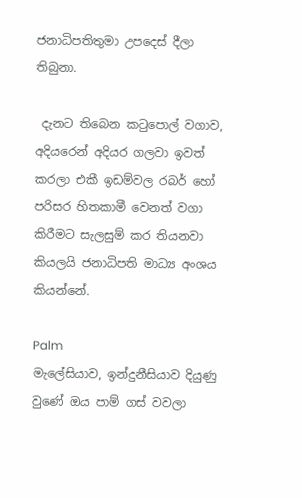ජනාධිපතිතුමා උපදෙස් දීලා තිබුනා.

 දැනට තිබෙන කටුපොල් වගාව, අදියරෙන් අදියර ගලවා ඉවත් කරලා එකී ඉඩම්වල රබර් හෝ පරිසර හිතකාමී වෙනත් වගා කිරීමට සැලසුම් කර තියනවා කියලයි ජනාධිපති මාධ්‍ය අංශය කියන්නේ.

Palm
මැලේසියාව, ඉන්දුනීසියාව දියුණු වුණේ ඔය පාම් ගස් වවලා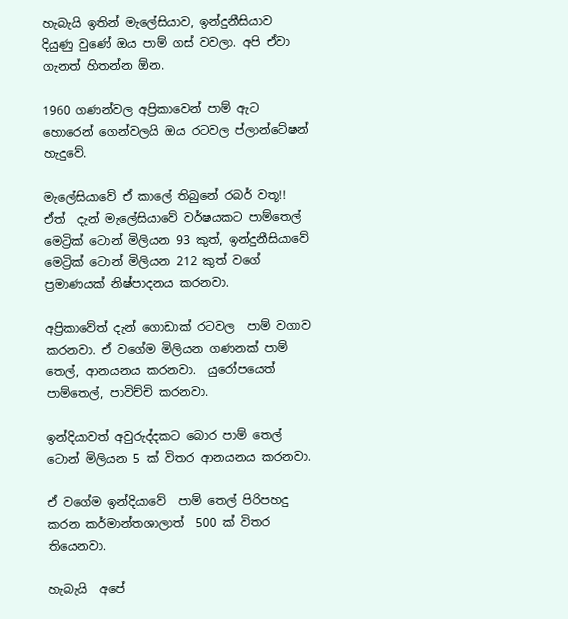හැබැයි ඉතින් මැලේසියාව, ඉන්දුනීසියාව දියුණු වුණේ ඔය පාම් ගස් වවලා. අපි ඒවා ගැනත් හිතන්න ඕන.

1960 ගණන්වල අප්‍රිකාවෙන් පාම් ඇට හොරෙන් ගෙන්වලයි ඔය රටවල ප්ලාන්ටේෂන් හැදුවේ.

මැලේසියාවේ ඒ කාලේ තිබුනේ රබර් වතූ!! ඒත්  දැන් මැලේසියාවේ වර්ෂයකට පාම්තෙල් මෙට්‍රික් ටොන් මිලියන 93 කුත්, ඉන්දුනීසියාවේ මෙට්‍රික් ටොන් මිලියන 212 කුත් වගේ ප්‍රමාණයක් නිෂ්පාදනය කරනවා.

අප්‍රිකාවේත් දැන් ගොඩාක් රටවල  පාම් වගාව කරනවා. ඒ වගේම මිලියන ගණනක් පාම් තෙල්, ආනයනය කරනවා.  යුරෝපයෙත්  පාම්තෙල්, පාවිච්චි කරනවා.

ඉන්දියාවත් අවුරුද්දකට බොර පාම් තෙල් ටොන් මිලියන 5 ක් විතර ආනයනය කරනවා.

ඒ වගේම ඉන්දියාවේ  පාම් තෙල් පිරිපහදු කරන කර්මාන්තශාලාත්  500 ක් විතර තියෙනවා.

හැබැයි  අපේ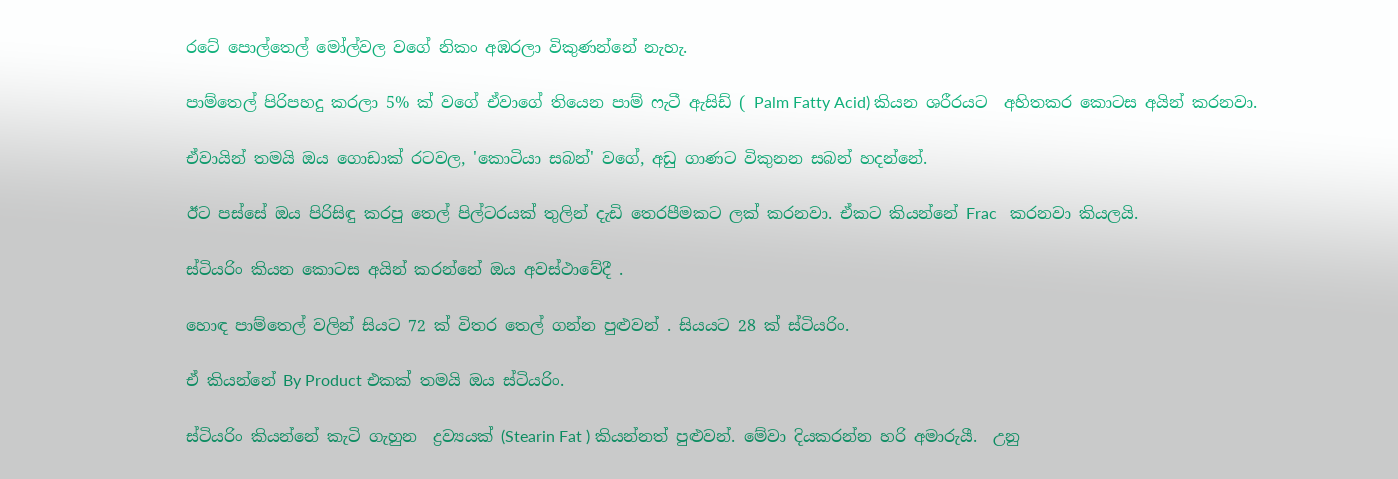රටේ පොල්තෙල් මෝල්වල වගේ නිකං අඹරලා විකුණන්නේ නැහැ.

පාම්තෙල් පිරිපහදු කරලා 5% ක් වගේ ඒවාගේ තියෙන පාම් ෆැටී ඇසිඩ් ( Palm Fatty Acid) කියන ශරීරයට  අහිතකර කොටස අයින් කරනවා.

ඒවායින් තමයි ඔය ගොඩාක් රටවල, 'කොටියා සබන්' වගේ, අඩු ගාණට විකුනන සබන් හදන්නේ.

ඊට පස්සේ ඔය පිරිසිඳු කරපු තෙල් පිල්ටරයක් තුලින් දැඩි තෙරපීමකට ලක් කරනවා. ඒකට කියන්නේ Frac   කරනවා කියලයි.

ස්ටියරිං කියන කොටස අයින් කරන්නේ ඔය අවස්ථාවේදී .

හොඳ පාම්තෙල් වලින් සියට 72 ක් විතර තෙල් ගන්න පුළුවන් . සියයට 28 ක් ස්ටියරිං.

ඒ කියන්නේ By Product එකක් තමයි ඔය ස්ටියරිං.

ස්ටියරිං කියන්නේ කැටි ගැහුන  ද්‍රව්‍යයක් (Stearin Fat ) කියන්නත් පුළුවන්. මේවා දියකරන්න හරි අමාරුයී.  උනු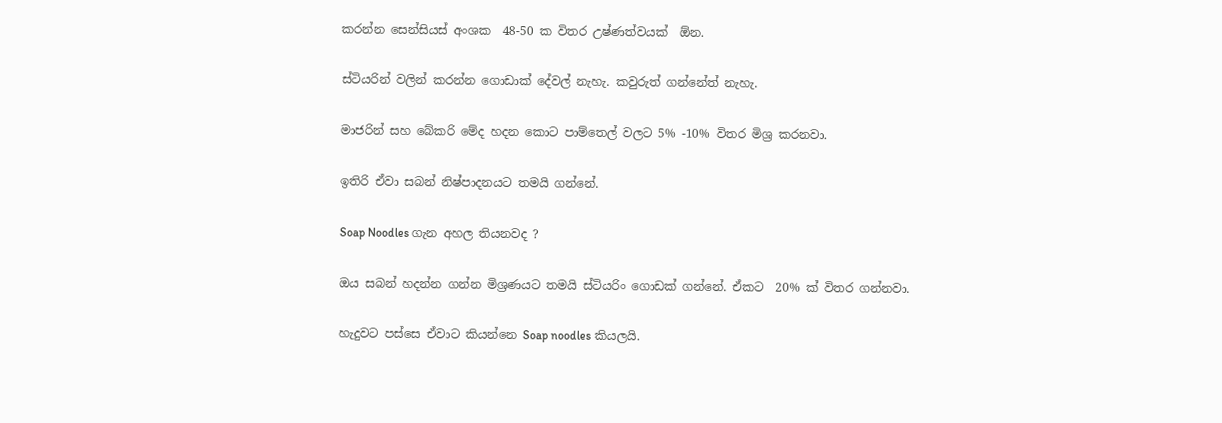කරන්න සෙන්සියස් අංශක  48-50 ක විතර උෂ්ණත්වයක්  ඕන.

ස්ටියරින් වලින් කරන්න ගොඩාක් දේවල් නැහැ. කවුරුත් ගන්නේත් නැහැ.

මාජරින් සහ බේකරි මේද හදන කොට පාම්තෙල් වලට 5% -10% විතර මිශ්‍ර කරනවා.

ඉතිරි ඒවා සබන් නිෂ්පාදනයට තමයි ගන්නේ.

Soap Noodles ගැන අහල තියනවද ?

ඔය සබන් හදන්න ගන්න මිශ්‍රණයට තමයි ස්ටියරිං ගොඩක් ගන්නේ. ඒකට  20% ක් විතර ගන්නවා.

හැදුවට පස්සෙ ඒවාට කියන්නෙ Soap noodles කියලයි.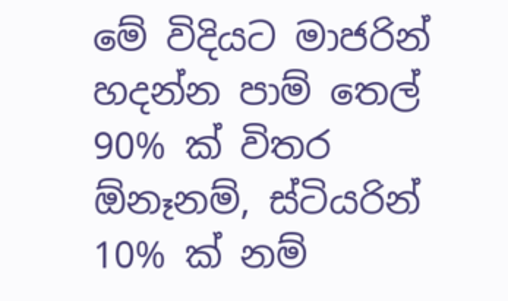මේ විදියට මාජරින් හදන්න පාම් තෙල් 90% ක් විතර ඕනෑනම්, ස්ටියරින් 10% ක් නම්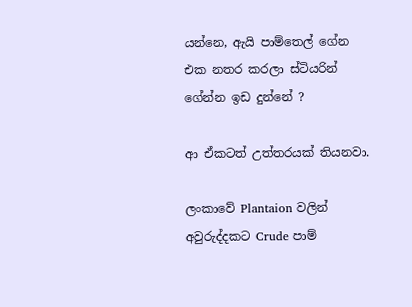යන්නෙ, ඇයි පාම්තෙල් ගේන එක නතර කරලා ස්ටියරින් ගේන්න ඉඩ දුන්නේ ?

ආ ඒකටත් උත්තරයක් තියනවා.

ලංකාවේ Plantaion වලින් අවුරුද්දකට Crude පාම්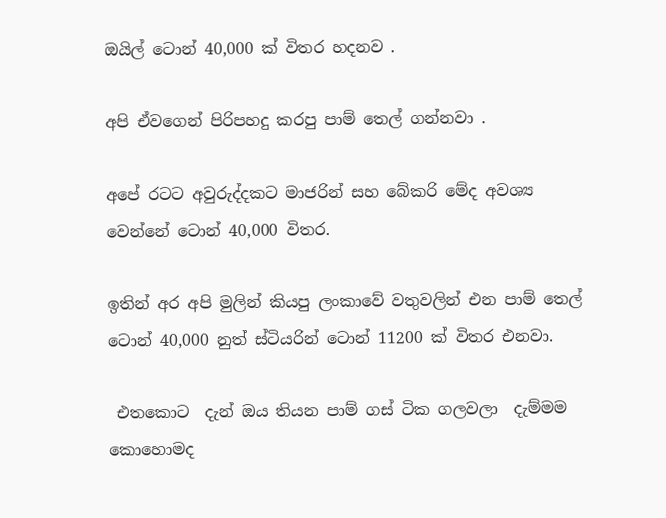ඔයිල් ටොන් 40,000 ක් විතර හදනව .

අපි ඒවගෙන් පිරිපහදු කරපු පාම් තෙල් ගන්නවා .

අපේ රටට අවුරුද්දකට මාජරින් සහ බේකරි මේද අවශ්‍ය වෙන්නේ ටොන් 40,000 විතර.

ඉතින් අර අපි මුලින් කියපු ලංකාවේ වතුවලින් එන පාම් තෙල් ටොන් 40,000 නුත් ස්ටියරින් ටොන් 11200 ක් විතර එනවා.

 එතකොට  දැන් ඔය තියන පාම් ගස් ටික ගලවලා  දැම්මම කොහොමද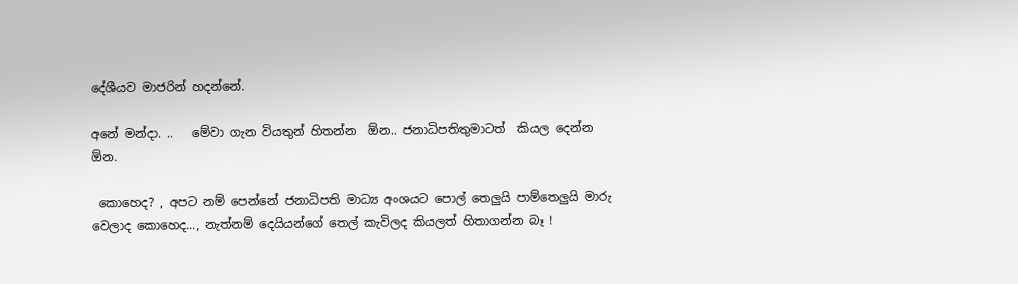දේශීයව මාජරින් හදන්නේ.

අනේ මන්දා. ..   මේවා ගැන වියතුන් හිතන්න  ඕන.. ජනාධිපතිතුමාටත්  කියල දෙන්න ඕන.

 කොහෙද? , අපට නම් පෙන්නේ ජනාධිපති මාධ්‍ය අංශයට පොල් තෙලුයි පාම්තෙලුයි මාරු වෙලාද කොහෙද..., නැත්නම් දෙයියන්ගේ තෙල් කැවිලද කියලත් හිතාගන්න බෑ !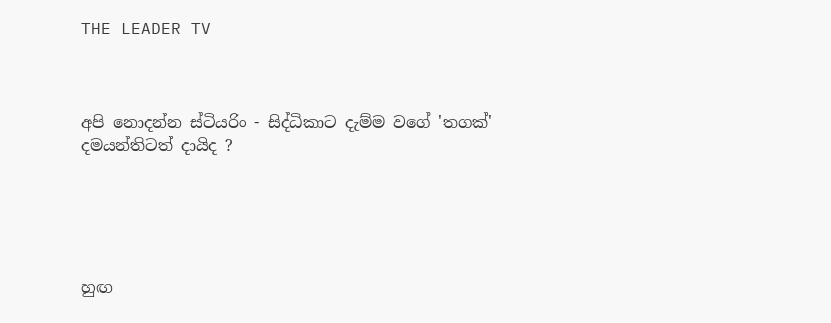THE LEADER TV



අපි නොදන්න ස්ටියරිං - සිද්ධිකාට දැම්ම වගේ 'තගක්' දමයන්තිටත් දායිද ?





හුඟ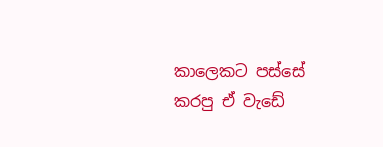කාලෙකට පස්සේ කරපු ඒ වැඩේ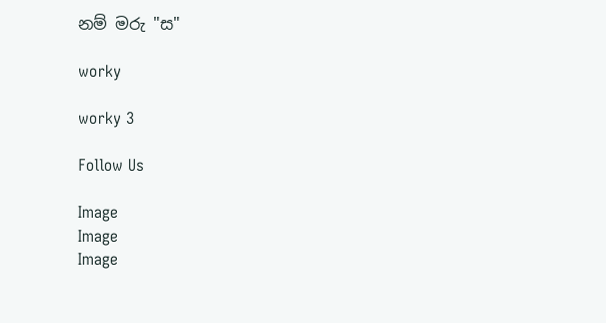නම් මරු "ස"

worky

worky 3

Follow Us

Image
Image
Image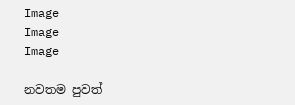Image
Image
Image

නවතම පුවත්